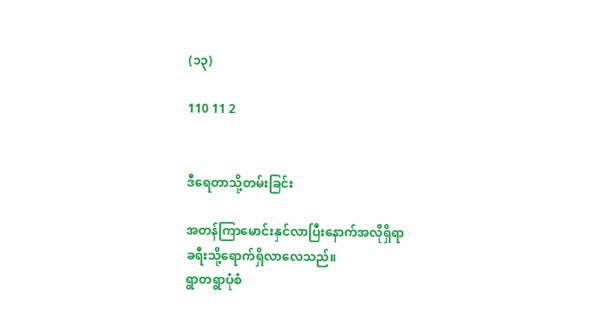(၁၃)

110 11 2


ဒီရေတာသို့တမ်းခြင်း

အတန်ကြာမောင်းနှင်လာပြီးနောက်အလိုရှိရာ
ခရီးသို့ရောက်ရှိလာလေသည်။
ရွာတရွာပုံစံ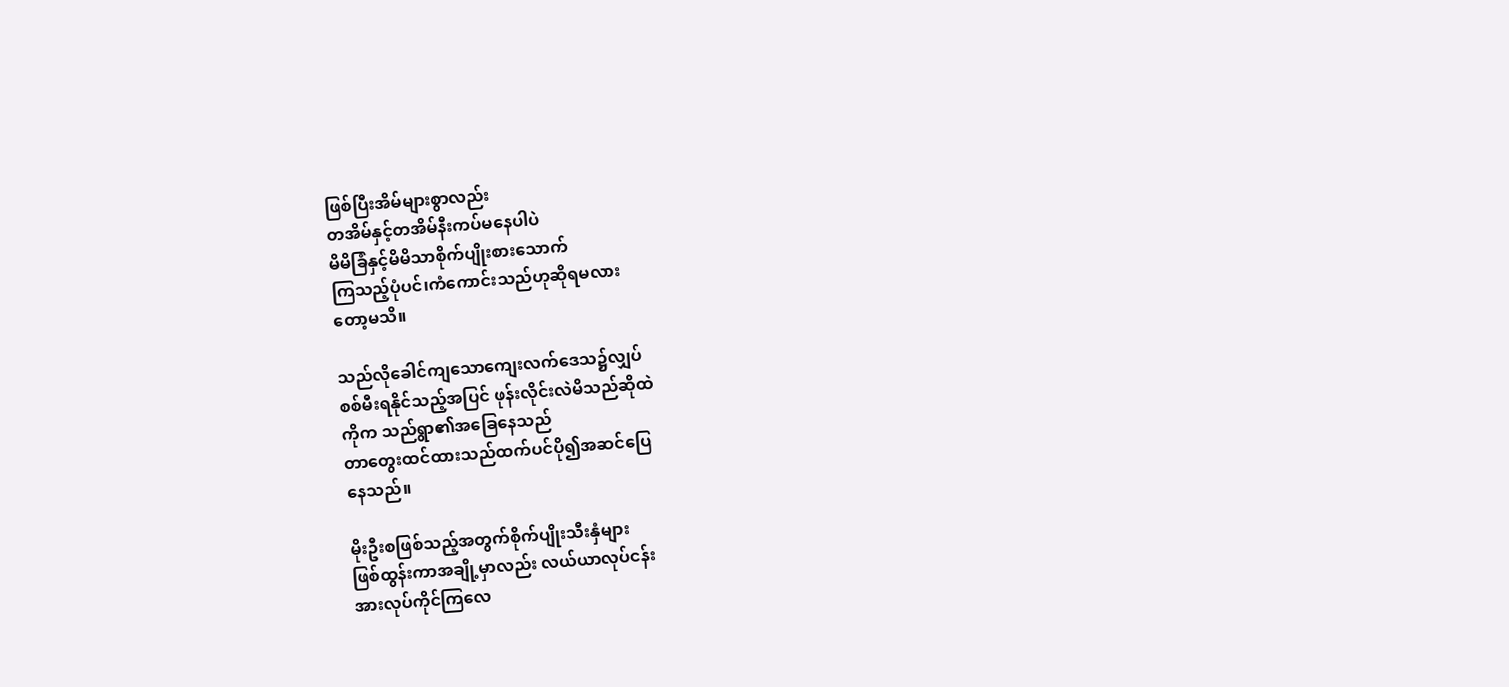ဖြစ်ပြီးအိမ်များစွာလည်း
တအိမ်နှင့်တအိမ်နီးကပ်မနေပါပဲ
မိမိခြံနှင့်မိမိသာစိုက်ပျိုးစားသောက်
ကြသည့်ပုံပင်၊ကံကောင်းသည်ဟုဆိုရမလား
တော့မသိ။

သည်လိုခေါင်ကျသောကျေးလက်ဒေသ၌လျှပ်
စစ်မီးရနိုင်သည့်အပြင် ဖုန်းလိုင်းလဲမိသည်ဆိုထဲ
ကိုက သည်ရွာ၏အခြေနေသည်
တာတွေးထင်ထားသည်ထက်ပင်ပို၍အဆင်ပြေ
နေသည်။

မိုးဦးစဖြစ်သည့်အတွက်စိုက်ပျိုးသီးနှံများ
ဖြစ်ထွန်းကာအချို့မှာလည်း လယ်ယာလုပ်ငန်း
အားလုပ်ကိုင်ကြလေ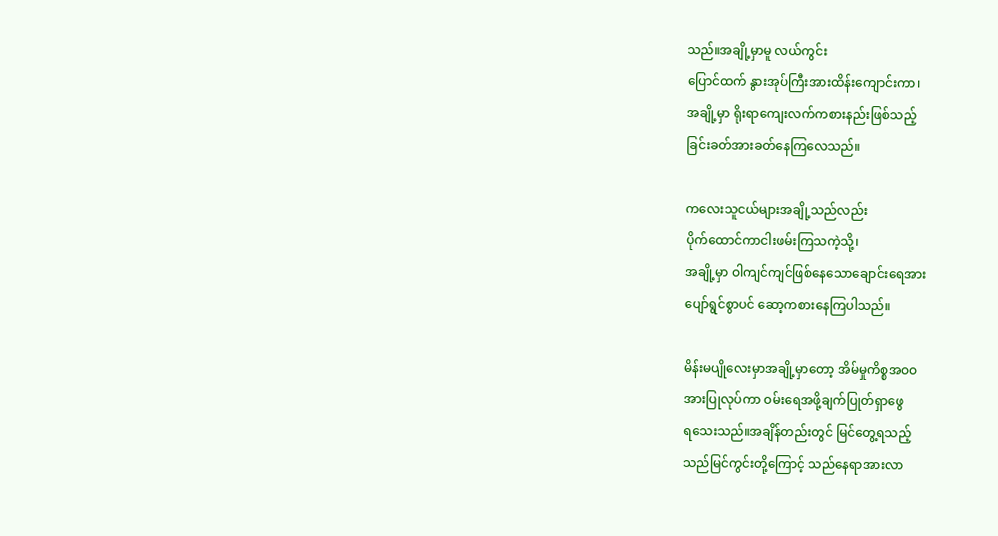သည်။အချို့မှာမူ လယ်ကွင်း
ပြောင်ထက် နွားအုပ်ကြီးအားထိန်းကျောင်းကာ၊
အချို့မှာ ရိုးရာကျေးလက်ကစားနည်းဖြစ်သည့်
ခြင်းခတ်အားခတ်နေကြလေသည်။

ကလေးသူငယ်များအချို့သည်လည်း
ပိုက်ထောင်ကာငါးဖမ်းကြသကဲ့သို့၊
အချို့မှာ ဝါကျင်ကျင်ဖြစ်နေသောချောင်းရေအား
ပျော်ရွင်စွာပင် ဆော့ကစားနေကြပါသည်။

မိန်းမပျိုလေးမှာအချို့မှာတော့ အိမ်မှုကိစ္စအဝဝ
အားပြုလုပ်ကာ ဝမ်းရေအဖို့ချက်ပြုတ်ရှာဖွေ
ရသေးသည်။အချိန်တည်းတွင် မြင်တွေ့ရသည့်
သည်မြင်ကွင်းတို့ကြောင့် သည်နေရာအားလာ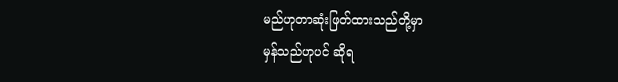မည်ဟုတာဆုံးဖြတ်ထားသည်တို့မှာ
မှန်သည်ဟုပင် ဆိုရ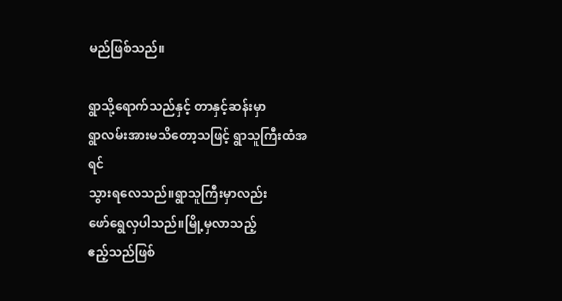မည်ဖြစ်သည်။

ရွာသို့ရောက်သည်နှင့် တာနှင့်ဆန်းမှာ
ရွာလမ်းအားမသိတော့သဖြင့် ရွာသူကြီးထံအရင်
သွားရလေသည်။ရွာသူကြီးမှာလည်း
ဖော်ရွေလှပါသည်။မြို့မှလာသည့်
ဧည့်သည်ဖြစ်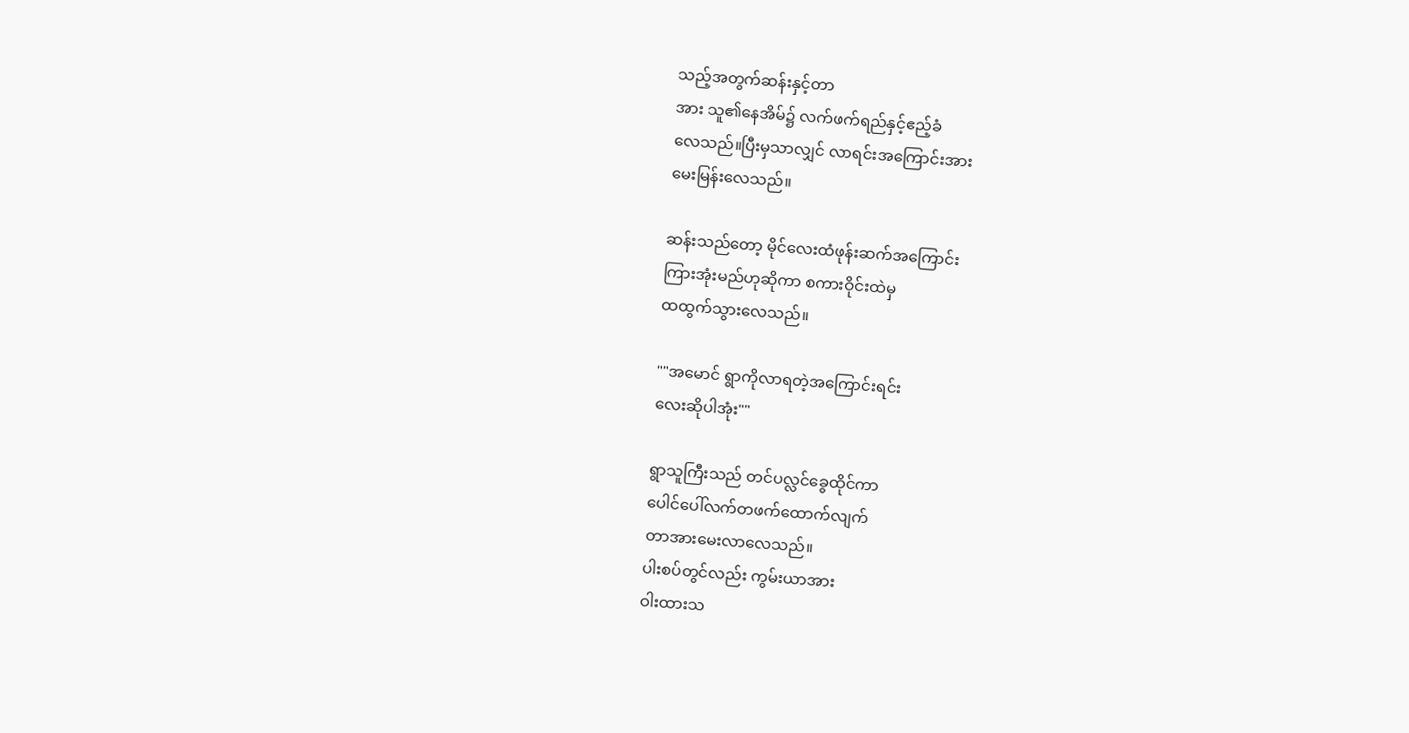သည့်အတွက်ဆန်းနှင့်တာ
အား သူ၏နေအိမ်၌ လက်ဖက်ရည်နှင့်ဧည့်ခံ
လေသည်။ပြီးမှသာလျှင် လာရင်းအကြောင်းအား
မေးမြန်းလေသည်။

ဆန်းသည်တော့ မိုင်လေးထံဖုန်းဆက်အကြောင်း
ကြားအုံးမည်ဟုဆိုကာ စကားဝိုင်းထဲမှ
ထထွက်သွားလေသည်။

""အမောင် ရွာကိုလာရတဲ့အကြောင်းရင်း
လေးဆိုပါအုံး""

ရွာသူကြီးသည် တင်ပလ္လင်ခွေထိုင်ကာ
ပေါင်ပေါ်လက်တဖက်ထောက်လျက်
တာအားမေးလာလေသည်။
ပါးစပ်တွင်လည်း ကွမ်းယာအား
ဝါးထားသ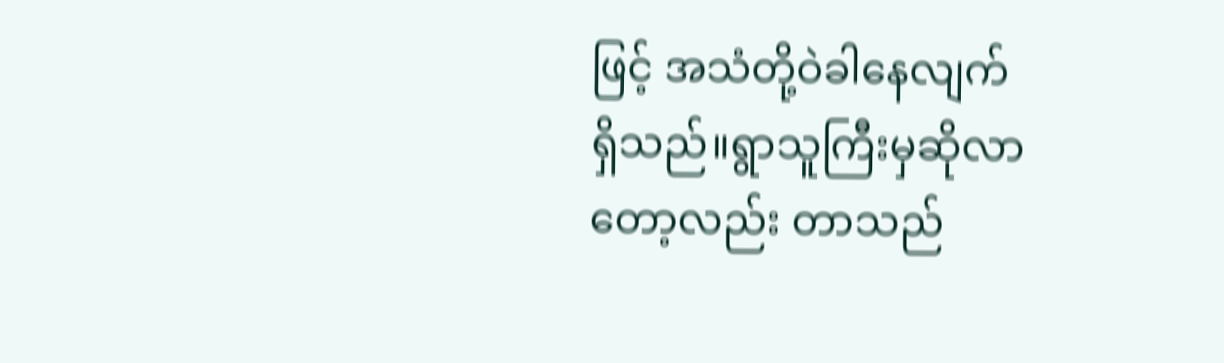ဖြင့် အသံတို့ဝဲခါနေလျက်
ရှိသည်။ရွာသူကြီးမှဆိုလာတော့လည်း တာသည်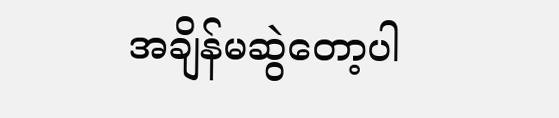အချိန်မဆွဲတော့ပါ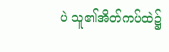ပဲ သူ၏အိတ်ကပ်ထဲ၌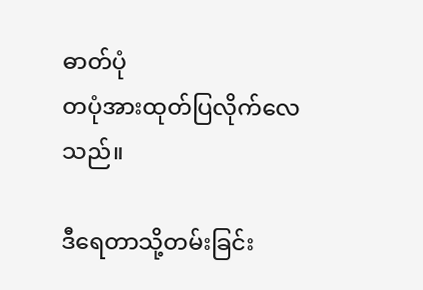ဓာတ်ပုံ
တပုံအားထုတ်ပြလိုက်လေသည်။

ဒီရေတာသို့တမ်းခြင်း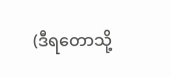(ဒီရတောသို့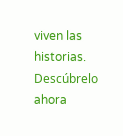viven las historias. Descúbrelo ahora